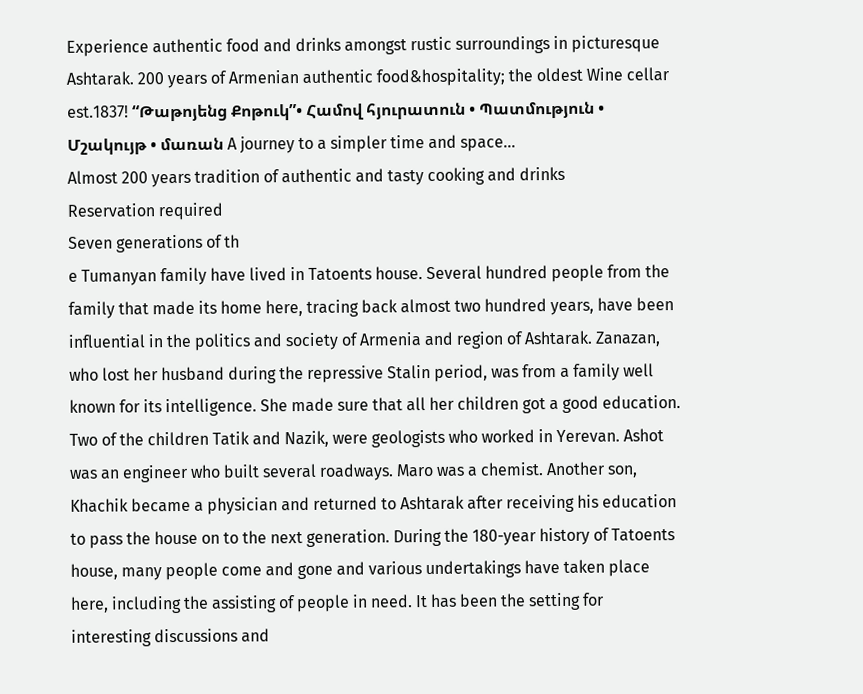Experience authentic food and drinks amongst rustic surroundings in picturesque Ashtarak. 200 years of Armenian authentic food&hospitality; the oldest Wine cellar est.1837! “Թաթոյենց Քոթուկ”• Համով հյուրատուն • Պատմություն • Մշակույթ • մառան A journey to a simpler time and space...
Almost 200 years tradition of authentic and tasty cooking and drinks
Reservation required
Seven generations of th
e Tumanyan family have lived in Tatoents house. Several hundred people from the family that made its home here, tracing back almost two hundred years, have been influential in the politics and society of Armenia and region of Ashtarak. Zanazan, who lost her husband during the repressive Stalin period, was from a family well known for its intelligence. She made sure that all her children got a good education. Two of the children Tatik and Nazik, were geologists who worked in Yerevan. Ashot was an engineer who built several roadways. Maro was a chemist. Another son, Khachik became a physician and returned to Ashtarak after receiving his education to pass the house on to the next generation. During the 180-year history of Tatoents house, many people come and gone and various undertakings have taken place here, including the assisting of people in need. It has been the setting for interesting discussions and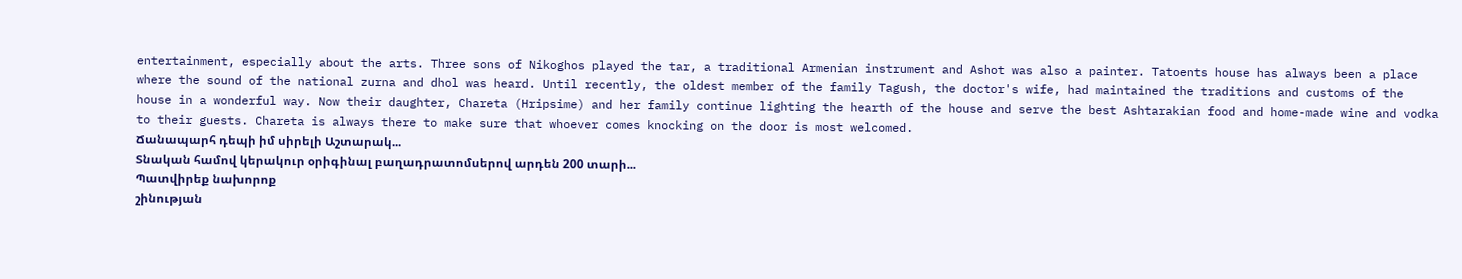entertainment, especially about the arts. Three sons of Nikoghos played the tar, a traditional Armenian instrument and Ashot was also a painter. Tatoents house has always been a place where the sound of the national zurna and dhol was heard. Until recently, the oldest member of the family Tagush, the doctor's wife, had maintained the traditions and customs of the house in a wonderful way. Now their daughter, Chareta (Hripsime) and her family continue lighting the hearth of the house and serve the best Ashtarakian food and home-made wine and vodka to their guests. Chareta is always there to make sure that whoever comes knocking on the door is most welcomed.
Ճանապարհ դեպի իմ սիրելի Աշտարակ...
Տնական համով կերակուր օրիգինալ բաղադրատոմսերով արդեն 200 տարի...
Պատվիրեք նախորոք
շինության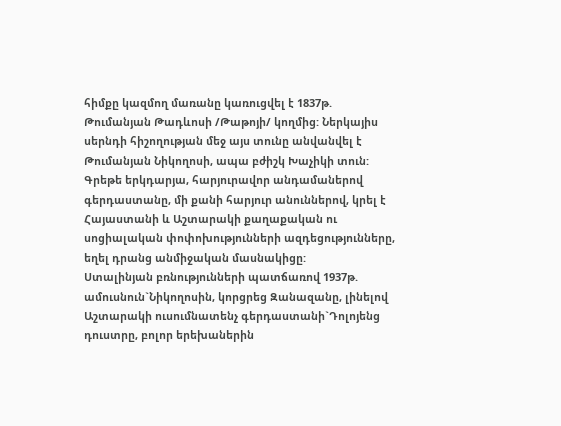հիմքը կազմող մառանը կառուցվել է 1837թ. Թումանյան Թադևոսի /Թաթոյի/ կողմից: Ներկայիս սերնդի հիշողության մեջ այս տունը անվանվել է Թումանյան Նիկողոսի, ապա բժիշկ Խաչիկի տուն:
Գրեթե երկդարյա, հարյուրավոր անդամաներով գերդաստանը, մի քանի հարյուր անուններով, կրել է Հայաստանի և Աշտարակի քաղաքական ու սոցիալական փոփոխությունների ազդեցությունները, եղել դրանց անմիջական մասնակիցը:
Ստալինյան բռնությունների պատճառով 1937թ. ամուսնուն`Նիկողոսին, կորցրեց Զանազանը, լինելով Աշտարակի ուսումնատենչ գերդաստանի`Դոլոյենց դուստրը, բոլոր երեխաներին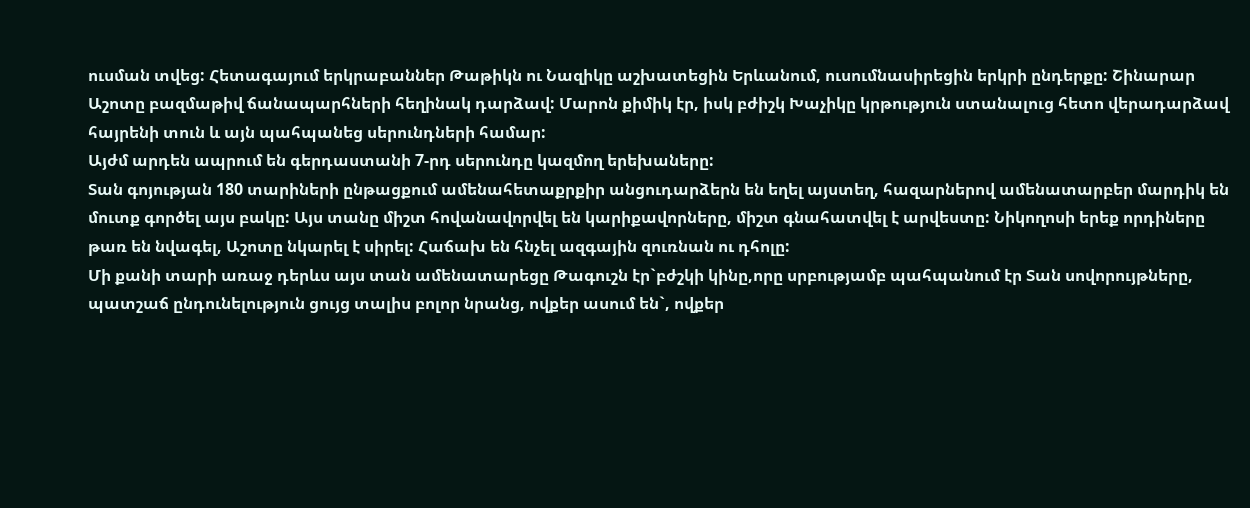ուսման տվեց: Հետագայում երկրաբաններ Թաթիկն ու Նազիկը աշխատեցին Երևանում, ուսումնասիրեցին երկրի ընդերքը: Շինարար Աշոտը բազմաթիվ ճանապարհների հեղինակ դարձավ: Մարոն քիմիկ էր, իսկ բժիշկ Խաչիկը կրթություն ստանալուց հետո վերադարձավ հայրենի տուն և այն պահպանեց սերունդների համար:
Այժմ արդեն ապրում են գերդաստանի 7-րդ սերունդը կազմող երեխաները:
Տան գոյության 180 տարիների ընթացքում ամենահետաքրքիր անցուդարձերն են եղել այստեղ, հազարներով ամենատարբեր մարդիկ են մուտք գործել այս բակը: Այս տանը միշտ հովանավորվել են կարիքավորները, միշտ գնահատվել է արվեստը: Նիկողոսի երեք որդիները թառ են նվագել, Աշոտը նկարել է սիրել: Հաճախ են հնչել ազգային զուռնան ու դհոլը:
Մի քանի տարի առաջ դերևս այս տան ամենատարեցը Թագուշն էր`բժշկի կինը,որը սրբությամբ պահպանում էր Տան սովորույթները, պատշաճ ընդունելություն ցույց տալիս բոլոր նրանց, ովքեր ասում են`, ովքեր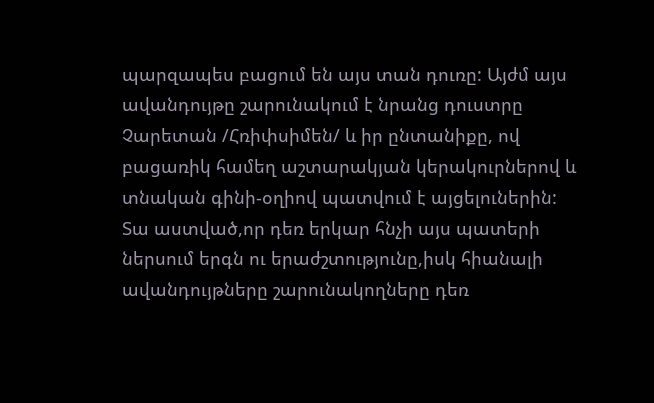պարզապես բացում են այս տան դուռը: Այժմ այս ավանդույթը շարունակում է նրանց դուստրը Չարետան /Հռիփսիմեն/ և իր ընտանիքը, ով բացառիկ համեղ աշտարակյան կերակուրներով և տնական գինի-օղիով պատվում է այցելուներին:
Տա աստված,որ դեռ երկար հնչի այս պատերի ներսում երգն ու երաժշտությունը,իսկ հիանալի ավանդույթները շարունակողները դեռ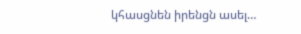կհասցնեն իրենցն ասել…